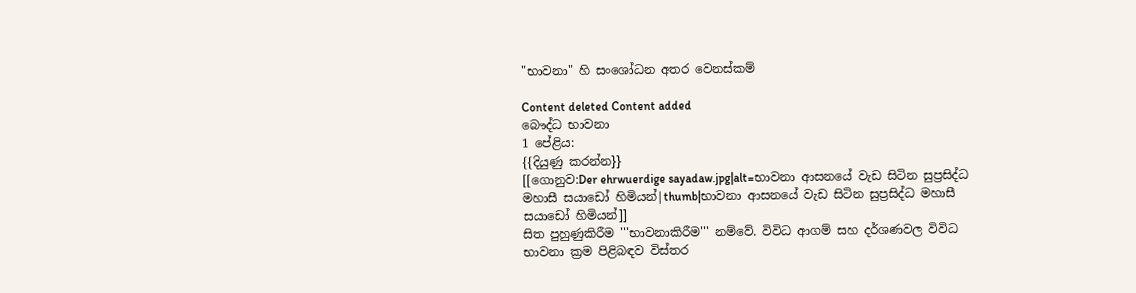"භාවනා" හි සංශෝධන අතර වෙනස්කම්

Content deleted Content added
බෞද්ධ භාවනා
1 පේළිය:
{{දියුණු කරන්න}}
[[ගොනුව:Der ehrwuerdige sayadaw.jpg|alt=භාවනා ආසනයේ වැඩ සිටින සුප්‍රසිද්ධ මහාසී සයාඩෝ හිමියන්|thumb|භාවනා ආසනයේ වැඩ සිටින සුප්‍රසිද්ධ මහාසී සයාඩෝ හිමියන්]]
සිත පුහුණුකිරීම '''භාවනාකිරීම''' නම්වේ. විවිධ ආගම් සහ දර්ශණවල විවිධ භාවනා ක්‍රම පිළිබඳව විස්තර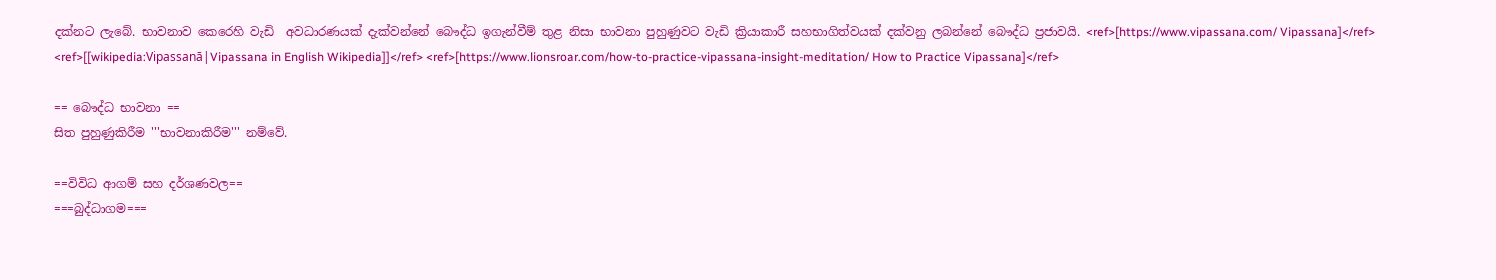දක්නට ලැබේ. භාවනාව කෙරෙහි වැඩි  අවධාරණයක් දැක්වන්නේ බෞද්ධ ඉගැන්වීම් තුළ නිසා භාවනා පුහුණුවට වැඩි ක්‍රියාකාරී සහභාගිත්වයක් දක්වනු ලබන්නේ බෞද්ධ ප්‍රජාවයි. <ref>[https://www.vipassana.com/ Vipassana]</ref> <ref>[[wikipedia:Vipassanā|Vipassana in English Wikipedia]]</ref> <ref>[https://www.lionsroar.com/how-to-practice-vipassana-insight-meditation/ How to Practice Vipassana]</ref>

== බෞද්ධ භාවනා ==
සිත පුහුණුකිරීම '''භාවනාකිරීම''' නම්වේ.

==විවිධ ආගම් සහ දර්ශණවල==
===බුද්ධාගම===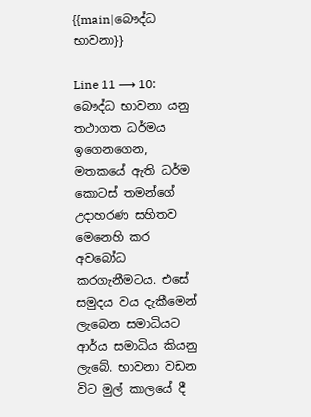{{main|බෞද්ධ භාවනා}}

Line 11 ⟶ 10:
බෞද්ධ භාවනා යනු තථාගත ධර්මය ඉගෙනගෙන, මතකයේ ඇති ධර්ම කොටස් තමන්ගේ උදාහරණ සහිතව මෙනෙහි කර අවබෝධ කරගැනීමටය. එසේ සමුදය වය දැකීමෙන් ලැබෙන සමාධියට ආර්ය සමාධිය කියනු ලැබේ. භාවනා වඩන විට මුල් කාලයේ දී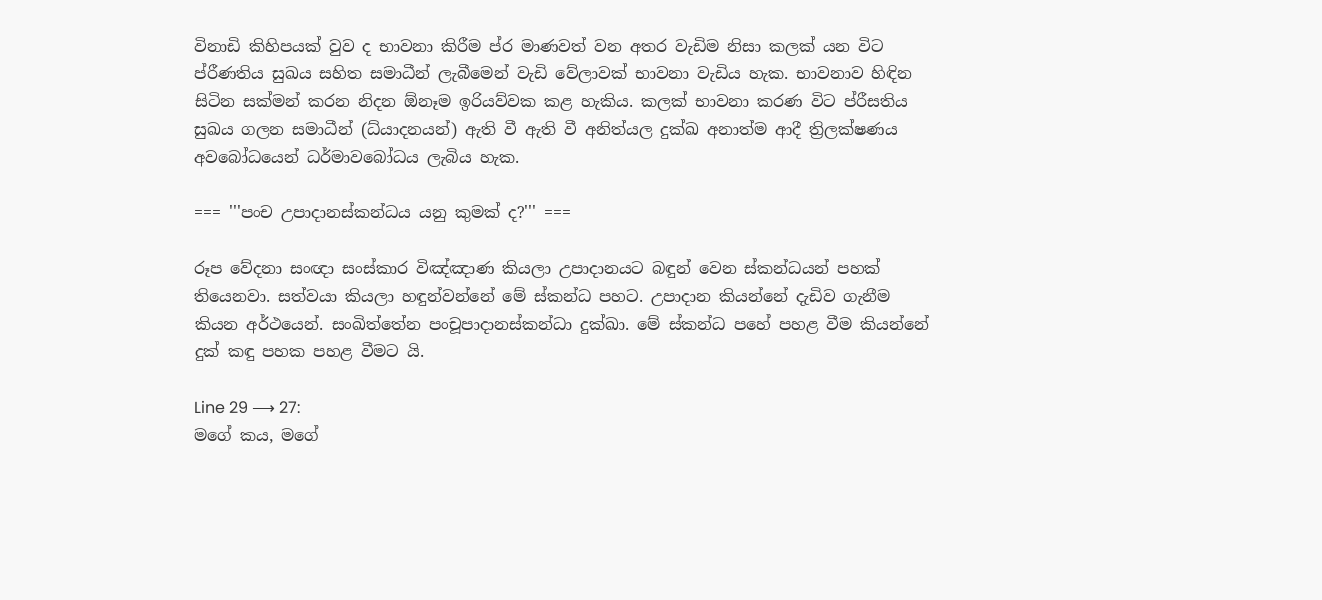විනාඩි කිහිපයක් වුව ද භාවනා කිරීම ප්ර මාණවත් වන අතර වැඩිම නිසා කලක් යන විට ප්රීණතිය සුඛය සහිත සමාධීන් ලැබීමෙන් වැඩි වේලාවක් භාවනා වැඩිය හැක. භාවනාව හිඳින සිටින සක්මන් කරන නිදන ඕනෑම ඉරියව්වක කළ හැකිය. කලක් භාවනා කරණ විට ප්රීසතිය සුඛය ගලන සමාධීන් (ධ්යාදනයන්) ඇති වී ඇති වී අනිත්යල දුක්ඛ අනාත්ම ආදී ත්‍රිලක්ෂණය අවබෝධයෙන් ධර්මාවබෝධය ලැබිය හැක.

=== '''පංච උපාදානස්කන්ධය යනු කුමක් ද?''' ===

රූප වේදනා සංඥා සංස්කාර විඤ්ඤාණ කියලා උපාදානයට බඳුන් වෙන ස්කන්ධයන් පහක් තියෙනවා. සත්වයා කියලා හඳුන්වන්නේ මේ ස්කන්ධ පහට. උපාදාන කියන්නේ දැඩිව ගැනීම කියන අර්ථයෙන්. සංඛිත්තේන පංචූපාදානස්කන්ධා දුක්ඛා. මේ ස්කන්ධ පහේ පහළ වීම කියන්නේ දුක් කඳු පහක පහළ වීමට යි.

Line 29 ⟶ 27:
මගේ කය, මගේ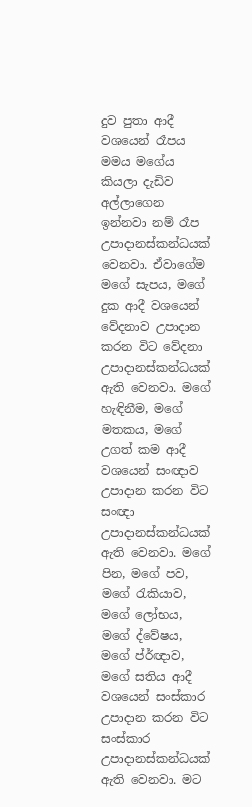දුව පුතා ආදී වශයෙන් රෑපය මමය මගේය කියලා දැඩිව අල්ලාගෙන ඉන්නවා නම් රෑප උපාදානස්කන්ධයක් වෙනවා. ඒවාගේම මගේ සැපය, මගේ දුක ආදී වශයෙන් වේදනාව උපාදාන කරන විට වේදනා උපාදානස්කන්ධයක් ඇති වෙනවා. මගේ හැඳිනීම, මගේ මතකය, මගේ උගත් කම ආදී වශයෙන් සංඥාව උපාදාන කරන විට සංඥා උපාදානස්කන්ධයක් ඇති වෙනවා. මගේ පින, මගේ පව, මගේ රැකියාව, මගේ ලෝභය, මගේ ද්වේෂය, මගේ ප්ර්ඥාව, මගේ සතිය ආදී වශයෙන් සංස්කාර උපාදාන කරන විට සංස්කාර උපාදානස්කන්ධයක් ඇති වෙනවා. මට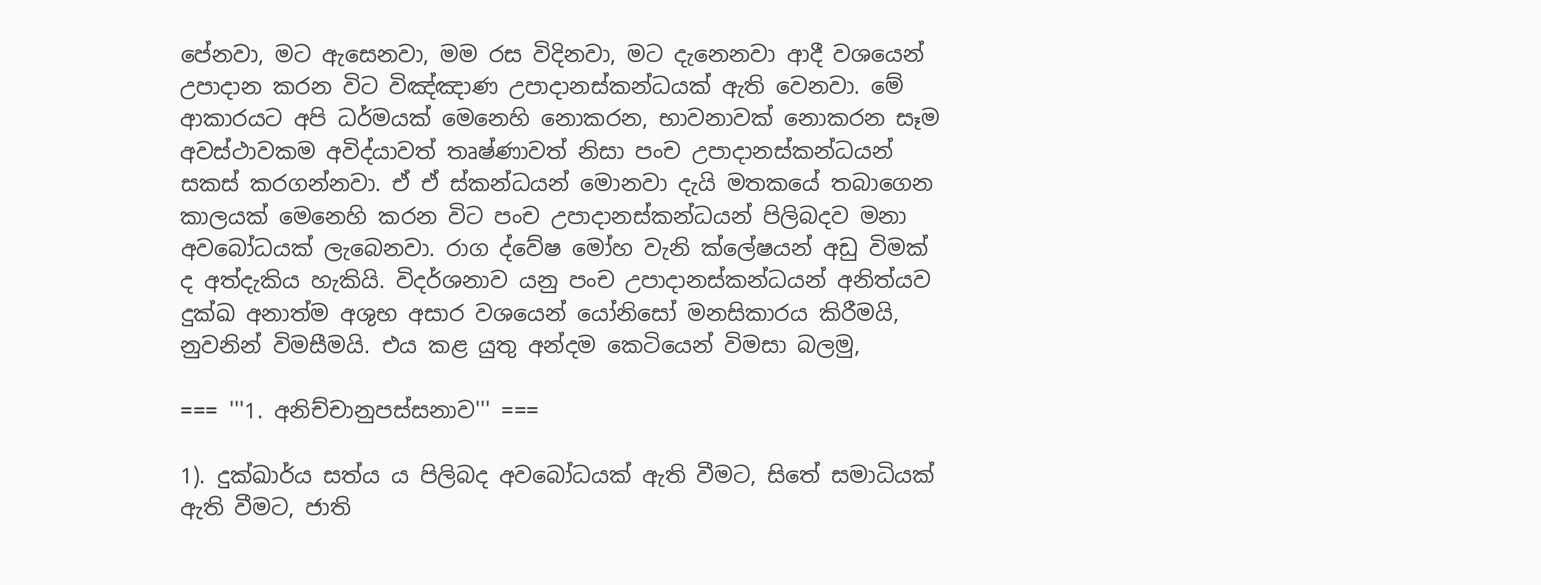පේනවා, මට ඇසෙනවා, මම රස විදිනවා, මට දැනෙනවා ආදී වශයෙන් උපාදාන කරන විට විඤ්ඤාණ උපාදානස්කන්ධයක් ඇති වෙනවා. මේ ආකාරයට අපි ධර්මයක් මෙනෙහි නොකරන, භාවනාවක් නොකරන සෑම අවස්ථාවකම අවිද්යාවත් තෘෂ්ණාවත් නිසා පංච උපාදානස්කන්ධයන් සකස් කරගන්නවා. ඒ ඒ ස්කන්ධයන් මොනවා දැයි මතකයේ තබාගෙන කාලයක් මෙනෙහි කරන විට පංච උපාදානස්කන්ධයන් පිලිබදව මනා අවබෝධයක් ලැබෙනවා. රාග ද්වේෂ මෝහ වැනි ක්ලේෂයන් අඩු විමක් ද අත්දැකිය හැකියි. විදර්ශනාව යනු පංච උපාදානස්කන්ධයන් අනිත්යව දුක්ඛ අනාත්ම අශුභ අසාර වශයෙන් යෝනිසෝ මනසිකාරය කිරීමයි, නුවනින් විමසීමයි. එය කළ යුතු අන්දම කෙටියෙන් විමසා බලමු,

=== '''1. අනිච්චානුපස්සනාව''' ===

1). දුක්ඛාර්ය සත්ය ය පිලිබද අවබෝධයක් ඇති වීමට, සිතේ සමාධියක් ඇති වීමට, ජාති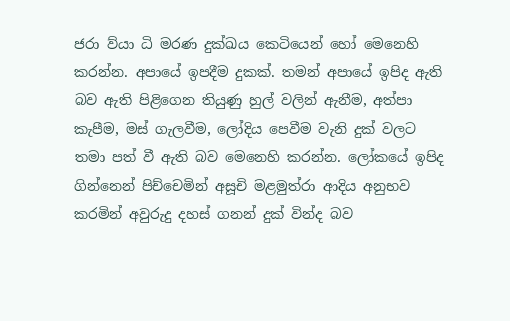ජරා ව්යා ධි මරණ දුක්ඛය කෙටියෙන් හෝ මෙනෙහි කරන්න. අපායේ ඉපදීම දුකක්. තමන් අපායේ ඉපිද ඇති බව ඇති පිළිගෙන තියුණු හුල් වලින් ඇනීම, අත්පා කැපීම, මස් ගැලවීම, ලෝදිය පෙවීම වැනි දුක් වලට තමා පත් වී ඇති බව මෙනෙහි කරන්න. ලෝකයේ ඉපිද ගින්නෙන් පිච්චෙමින් අසූචි මළමුත්රා ආදිය අනුභව කරමින් අවුරුදු දහස් ගනන් දුක් වින්ද බව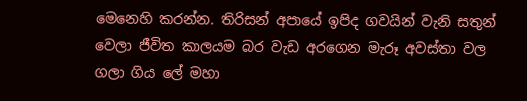මෙනෙහි කරන්න. තිරිසන් අපායේ ඉපිද ගවයින් වැනි සතුන් වෙලා ජීවිත කාලයම බර වැඩ අරගෙන මැරූ අවස්තා වල ගලා ගිය ලේ මහා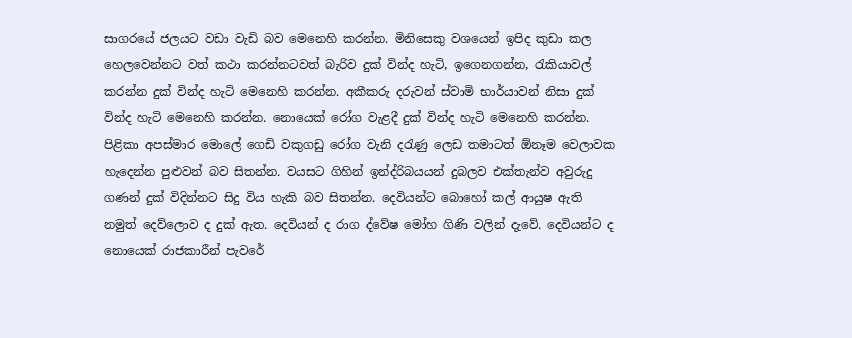සාගරයේ ජලයට වඩා වැඩි බව මෙනෙහි කරන්න. මිනිසෙකු වශයෙන් ඉපිද කුඩා කල හෙලවෙන්නට වත් කථා කරන්නටවත් බැරිව දුක් වින්ද හැටි, ඉගෙනගන්න, රැකියාවල් කරන්න දුක් වින්ද හැටි මෙනෙහි කරන්න. අකීකරු දරුවන් ස්වාමි භාර්යාවන් නිසා දුක් වින්ද හැටි මෙනෙහි කරන්න. නොයෙක් රෝග වැළදී දුක් වින්ද හැටි මෙනෙහි කරන්න. පිළිකා අපස්මාර මොලේ ගෙඩි වකුගඩු රෝග වැනි දරැණු ලෙඩ තමාටත් ඕනෑම වෙලාවක හැදෙන්න පුළුවන් බව සිතන්න. වයසට ගිහින් ඉන්ද්රිබයයන් දුබලව එක්තැන්ව අවුරුදු ගණන් දුක් විදින්නට සිදු විය හැකි බව සිතන්න. දෙවියන්ට බොහෝ කල් ආයුෂ ඇති නමුත් දෙව්ලොව ද දුක් ඇත. දෙවියන් ද රාග ද්වේෂ මෝහ ගිණි වලින් දැවේ. දෙවියන්ට ද නොයෙක් රාජකාරීන් පැවරේ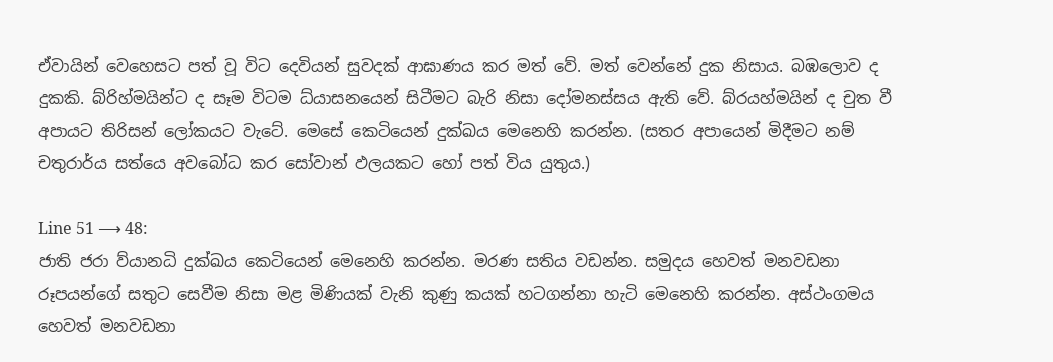ඒවායින් වෙහෙසට පත් වූ විට දෙවියන් සුවදක් ආඝාණය කර මත් වේ. මත් වෙන්නේ දුක නිසාය. බඹලොව ද දුකකි. බ්රිහ්මයින්ට ද සෑම විටම ධ්යාසනයෙන් සිටීමට බැරි නිසා දෝමනස්සය ඇති වේ. බ්රයහ්මයින් ද චුත වී අපායට තිරිසන් ලෝකයට වැටේ. මෙසේ කෙටියෙන් දුක්ඛය මෙනෙහි කරන්න. (සතර අපායෙන් මිදීමට නම් චතුරාර්ය සත්යෙ අවබෝධ කර සෝවාන් ඵලයකට හෝ පත් විය යුතුය.)

Line 51 ⟶ 48:
ජාති ජරා ව්යානධි දුක්ඛය කෙටියෙන් මෙනෙහි කරන්න. මරණ සතිය වඩන්න. සමුදය හෙවත් මනවඩනා රූපයන්ගේ සතුට සෙවීම නිසා මළ මිණියක් වැනි කුණු කයක් හටගන්නා හැටි මෙනෙහි කරන්න. අස්ථංගමය හෙවත් මනවඩනා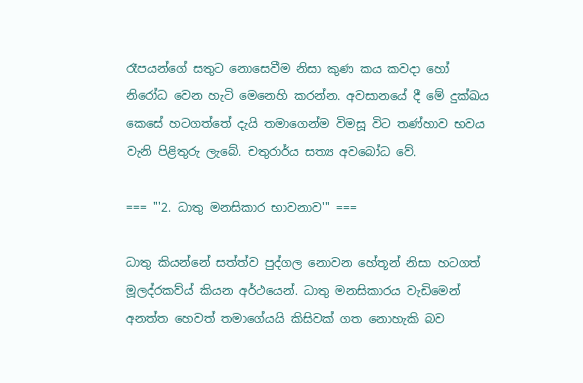රෑපයන්ගේ සතුට නොසෙවීම නිසා කුණ කය කවදා හෝ නිරෝධ වෙන හැටි මෙනෙහි කරන්න. අවසානයේ දී මේ දුක්ඛය කෙසේ හටගත්තේ දැයි තමාගෙන්ම විමසූ විට තණ්හාව භවය වැනි පිළිතුරු ලැබේ. චතුරාර්ය සත්‍ය අවබෝධ වේ.

=== '''2. ධාතු මනසිකාර භාවනාව''' ===

ධාතු කියන්නේ සත්ත්ව පුද්ගල නොවන හේතූන් නිසා හටගත් මූලද්රකව්ය් කියන අර්ථයෙන්. ධාතු මනසිකාරය වැඩිමෙන් අනත්ත හෙවත් තමාගේයයි කිසිවක් ගත නොහැකි බව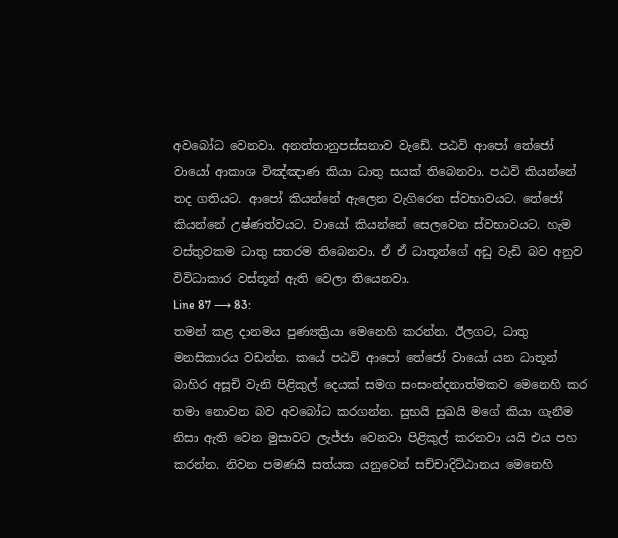අවබෝධ වෙනවා. අනත්තානුපස්සනාව වැඩේ. පඨවි ආපෝ තේජෝ වායෝ ආකාශ විඤ්ඤාණ කියා ධාතු සයක් තිබෙනවා. පඨවි කියන්නේ තද ගතියට. ආපෝ කියන්නේ ඇලෙන වැගිරෙන ස්වභාවයට. තේජෝ කියන්නේ උෂ්ණත්වයට. වායෝ කියන්නේ සෙලවෙන ස්වභාවයට. හැම වස්තුවකම ධාතු සතරම තිබෙනවා. ඒ ඒ ධාතූන්ගේ අඩු වැඩි බව අනුව විවිධාකාර වස්තූන් ඇති වෙලා තියෙනවා.
Line 87 ⟶ 83:
තමන් කළ දානමය පුණ්‍යක්‍රියා මෙනෙහි කරන්න. ඊලගට, ධාතු මනසිකාරය වඩන්න. කයේ පඨවි ආපෝ තේජෝ වායෝ යන ධාතූන් බාහිර අසූචි වැනි පිළිකුල් දෙයක් සමග සංසංන්දනාත්මකව මෙනෙහි කර තමා නොවන බව අවබෝධ කරගන්න. සුභයි සුඛයි මගේ කියා ගැනීම නිසා ඇති වෙන මුසාවට ලැජ්ජා වෙනවා පිළිකුල් කරනවා යයි එය පහ කරන්න. නිවන පමණයි සත්යක යනුවෙන් සච්චාදිට්ඨානය මෙනෙහි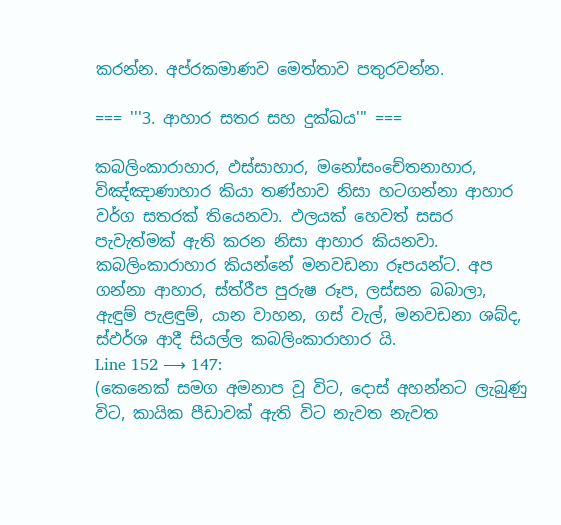කරන්න. අප්රකමාණව මෙත්තාව පතුරවන්න.

=== '''3. ආහාර සතර සහ දුක්ඛය''' ===

කබලිංකාරාහාර, ඵස්සාහාර, මනෝසංචේතනාහාර, විඤ්ඤාණාහාර කියා තණ්හාව නිසා හටගන්නා ආහාර වර්ග සතරක් තියෙනවා. ඵලයක් හෙවත් සසර පැවැත්මක් ඇති කරන නිසා ආහාර කියනවා.
කබලිංකාරාහාර කියන්නේ මනවඩනා රූපයන්ට. අප ගන්නා ආහාර, ස්ත්රීප පුරුෂ රූප, ලස්සන බබාලා, ඇඳුම් පැළඳුම්, යාන වාහන, ගස් වැල්, මනවඩනා ශබ්ද, ස්ඵර්ශ ආදී සියල්ල කබලිංකාරාහාර යි.
Line 152 ⟶ 147:
(කෙනෙක් සමග අමනාප වූ විට, දොස් අහන්නට ලැබුණු විට, කායික පීඩාවක් ඇති විට නැවත නැවත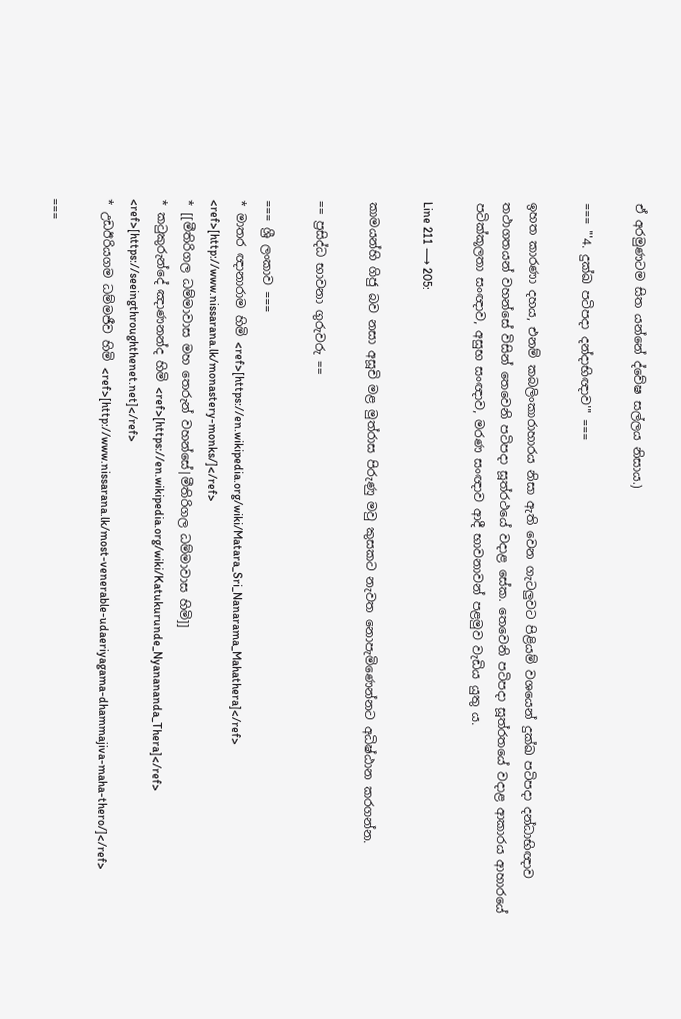ඒ අරමුණටම සිත යන්නේ ද්වේෂ සල්ලය නිසාය.)

=== '''4. දුක්ඛ පටිපදා දන්දාභිඥාව''' ===

ඉහත කාරණා දහය, එනම් කබලිංකාරාහාරය නිසා ඇති වෙන ගැටලුවට පිළියම් වශයෙන් දුක්ඛ පටිපදා දන්ධාභිඥාව තථාගතයන් වහන්සේ විසින් තෙවෙනි පටිපදා සූත්රථයේ වදාළ සේක. තෙවෙනි පටිපදා සූත්රතයේ වදාළ ආකාරය ආහාරයේ පටික්කූලතා සංඥාව, අසුභ සංඥාව, මරණ සංඥාව ආදී භාවනාවන් පළමුව වැඩිය යුතු ය.

Line 211 ⟶ 205:

කාමයන්හි ගිජු බව නසා අසූචි මළ මුත්රාස පිරුණු මවු කුසකට නැවත නොපැමිණෙන්නට අධිෂ්ඨාන කරගන්න.

== ප්‍රසිද්ධ භාවනා ගුරුවරු ==

=== ශ්‍රී ලංකාව ===
* මාතර ඥානාරාම හිමි <ref>[https://en.wikipedia.org/wiki/Matara_Sri_Nanarama_Mahathera]</ref> <ref>[http://www.nissarana.lk/monastery-monks/]</ref>
* [[මීතිරිගල ධම්මාවාස මහ තෙරුන් වහන්සේ|මීතිරිගල ධම්මාවාස හිමි]]
* කටුකුරුන්දේ ඤාණනන්ද හිමි <ref>[https://en.wikipedia.org/wiki/Katukurunde_Nyanananda_Thera]</ref> <ref>[https://seeingthroughthenet.net]</ref>
* උඩඊරියගම ධම්මජීව හිමි <ref>[http://www.nissarana.lk/most-venerable-udaeriyagama-dhammajiva-maha-thero/]</ref>

===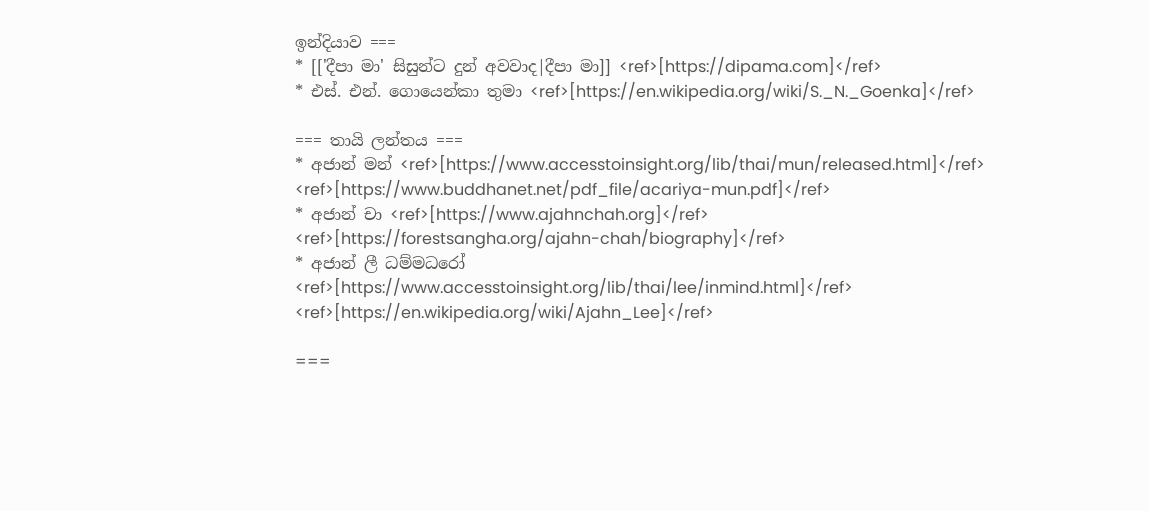ඉන්දියාව ===
* [['දීපා මා' සිසුන්ට දුන් අවවාද|දීපා මා]] <ref>[https://dipama.com]</ref>
* එස්. එන්. ගොයෙන්කා තුමා <ref>[https://en.wikipedia.org/wiki/S._N._Goenka]</ref>

=== තායි ලන්තය ===
* අජාන් මන් <ref>[https://www.accesstoinsight.org/lib/thai/mun/released.html]</ref> <ref>[https://www.buddhanet.net/pdf_file/acariya-mun.pdf]</ref>
* අජාන් චා <ref>[https://www.ajahnchah.org]</ref> <ref>[https://forestsangha.org/ajahn-chah/biography]</ref>
* අජාන් ලී ධම්මධරෝ <ref>[https://www.accesstoinsight.org/lib/thai/lee/inmind.html]</ref> <ref>[https://en.wikipedia.org/wiki/Ajahn_Lee]</ref>

===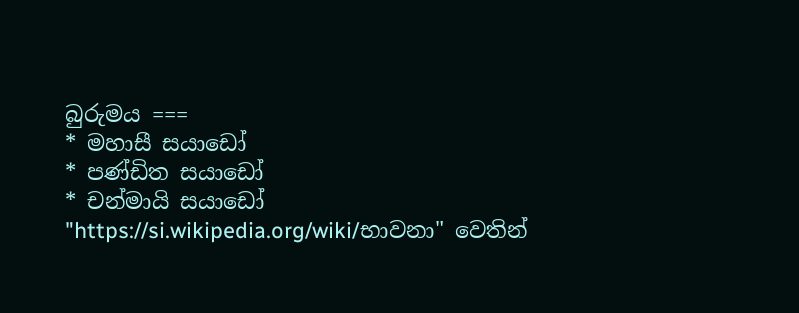බුරුමය ===
* මහාසී සයාඩෝ
* පණ්ඩිත සයාඩෝ
* චන්මායි සයාඩෝ
"https://si.wikipedia.org/wiki/භාවනා" වෙතින්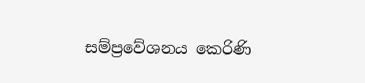සම්ප්‍රවේශනය කෙරිණි